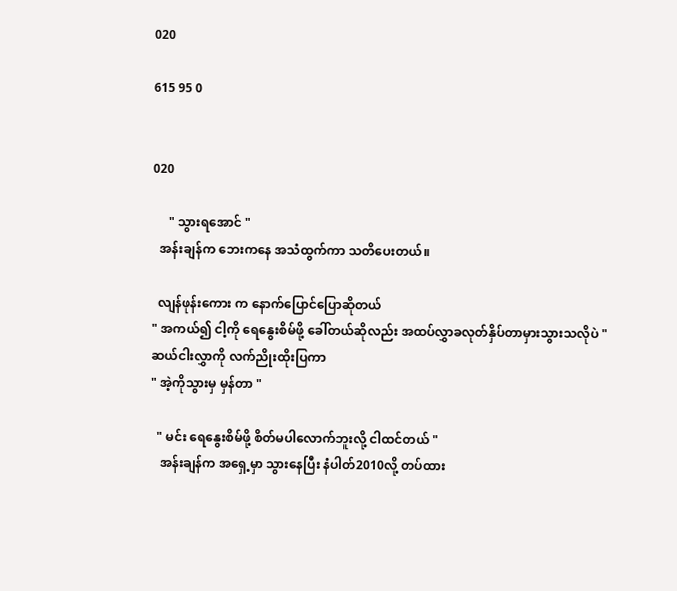020

615 95 0


020

     " သွားရအောင် "
  အန်းချန်က ဘေးကနေ အသံထွက်ကာ သတိပေးတယ်။

  လျန်ဖုန်းကေား က နောက်ပြောင်ပြောဆိုတယ်
" အကယ်၍ ငါ့ကို ရေနွေးစိမ်ဖို့ ခေါ်တယ်ဆိုလည်း အထပ်လွှာခလုတ်နှိပ်တာမှားသွားသလိုပဲ "
ဆယ်ငါးလွှာကို လက်ညိုးထိုးပြကာ
" အဲ့ကိုသွားမှ မှန်တာ "

  " မင်း ရေနွေးစိမ်ဖို့ စိတ်မပါလောက်ဘူးလို့ ငါထင်တယ် "
   အန်းချန်က အရှေ့မှာ သွားနေပြီး နံပါတ်2010လို့ တပ်ထား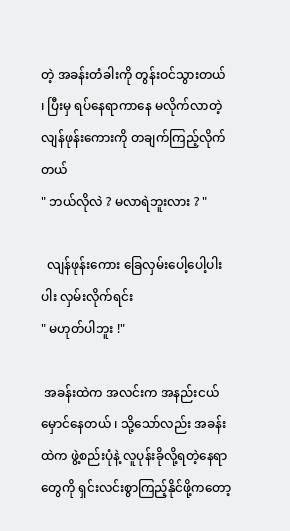တဲ့ အခန်းတံခါးကို တွန်းဝင်သွားတယ် ၊ ပြီးမှ ရပ်နေရာကာနေ မလိုက်လာတဲ့ လျန်ဖုန်းကေားကို တချက်ကြည့်လိုက်တယ်
" ဘယ်လိုလဲ ? မလာရဲဘူးလား ? "

  လျန်ဖုန်းကေား ခြေလှမ်းပေါ့ပေါ့ပါးပါး လှမ်းလိုက်ရင်း
" မဟုတ်ပါဘူး !"

 အခန်းထဲက အလင်းက အနည်းငယ်မှောင်နေတယ် ၊ သို့သော်လည်း အခန်းထဲက ဖွဲ့စည်းပုံနဲ့ လူပုန်းခိုလို့ရတဲ့နေရာတွေကို ရှင်းလင်းစွာကြည့်နိုင်ဖို့က‌တော့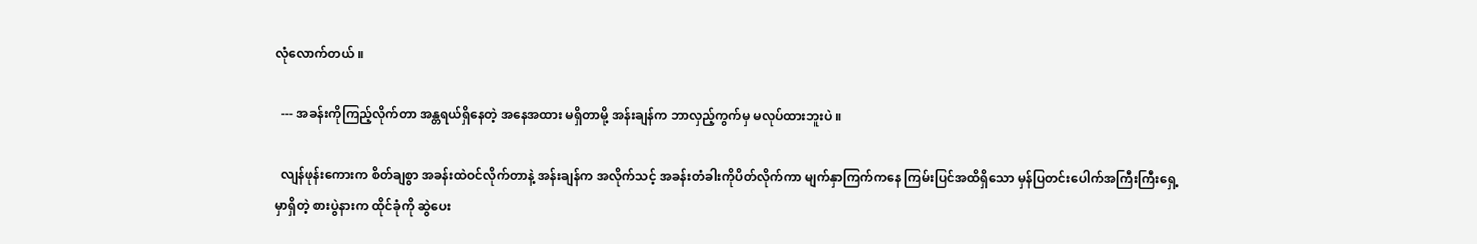လုံလောက်တယ် ။

  --- အခန်းကိုကြည့်လိုက်တာ အန္တရယ်ရှိနေတဲ့ အနေအထား မရှိတာမို့ အန်းချန်က ဘာလှည့်ကွက်မှ မလုပ်ထားဘူးပဲ ။

  လျန်ဖုန်းကေားက စိတ်ချစွာ အခန်းထဲဝင်လိုက်တာနဲ့ အန်းချန်က အလိုက်သင့် အခန်းတံခါးကိုပိတ်လိုက်ကာ မျက်နှာကြက်‌ကနေ ကြမ်းပြင်အထိရှိသော မှန်ပြတင်းပေါက်အကြီးကြီးရှေ့မှာရှိတဲ့ စားပွဲနားက ထိုင်ခုံကို ဆွဲပေး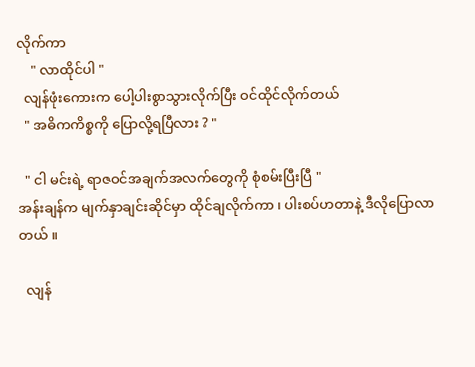လိုက်ကာ
    " လာထိုင်ပါ "
  လျန်ဖုံးကေားက ပေါ့ပါးစွာသွားလိုက်ပြီး ဝင်ထိုင်လိုက်တယ်
  " အဓိကကိစ္စကို ပြောလို့ရပြီလား ? "

  " ငါ မင်းရဲ့ ရာဇဝင်အချက်အလက်တွေကို စုံစမ်းပြီးပြီ "
အန်းချန်က မျက်နှာချင်းဆိုင်မှာ ထိုင်ချလိုက်ကာ ၊ ပါးစပ်ဟတာနဲ့ ဒီလိုပြောလာတယ် ။

  လျန်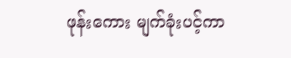ဖုန်းကေား မျက်ခုံးပင့်ကာ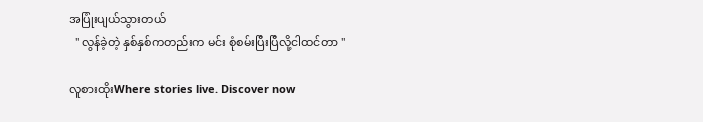အပြုံးပျယ်သွားတယ်
  " လွန်ခဲ့တဲ့ နှစ်နှစ်ကတည်းက မင်း စုံစမ်းပြီးပြီလို့ငါထင်တာ "

လူစားထိုးWhere stories live. Discover now